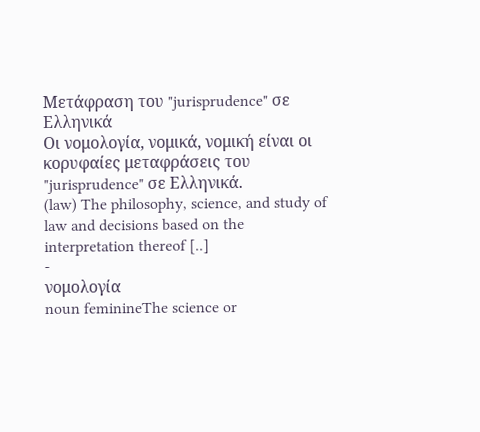Μετάφραση του "jurisprudence" σε Ελληνικά
Οι νομολογία, νομικά, νομική είναι οι κορυφαίες μεταφράσεις του "jurisprudence" σε Ελληνικά.
(law) The philosophy, science, and study of law and decisions based on the interpretation thereof [..]
-
νομολογία
noun feminineThe science or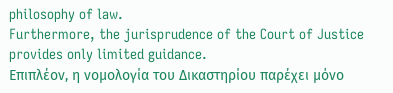philosophy of law.
Furthermore, the jurisprudence of the Court of Justice provides only limited guidance.
Επιπλέον, η νομολογία του Δικαστηρίου παρέχει μόνο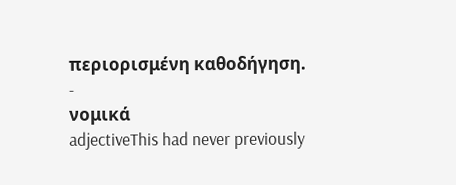περιορισμένη καθοδήγηση.
-
νομικά
adjectiveThis had never previously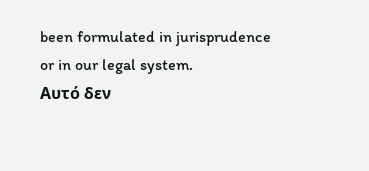been formulated in jurisprudence or in our legal system.
Αυτό δεν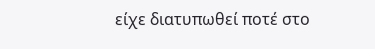είχε διατυπωθεί ποτέ στο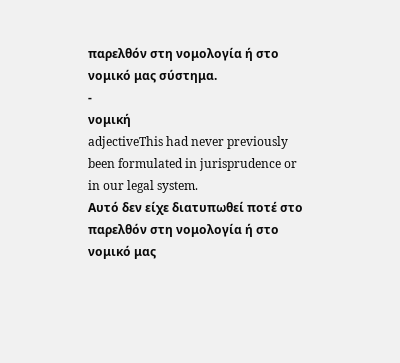παρελθόν στη νομολογία ή στο νομικό μας σύστημα.
-
νομική
adjectiveThis had never previously been formulated in jurisprudence or in our legal system.
Αυτό δεν είχε διατυπωθεί ποτέ στο παρελθόν στη νομολογία ή στο νομικό μας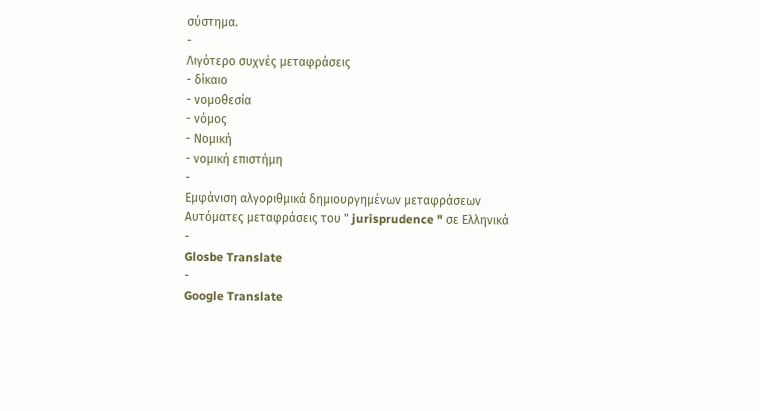σύστημα.
-
Λιγότερο συχνές μεταφράσεις
- δίκαιο
- νομοθεσία
- νόμος
- Νομική
- νομική επιστήμη
-
Εμφάνιση αλγοριθμικά δημιουργημένων μεταφράσεων
Αυτόματες μεταφράσεις του " jurisprudence " σε Ελληνικά
-
Glosbe Translate
-
Google Translate